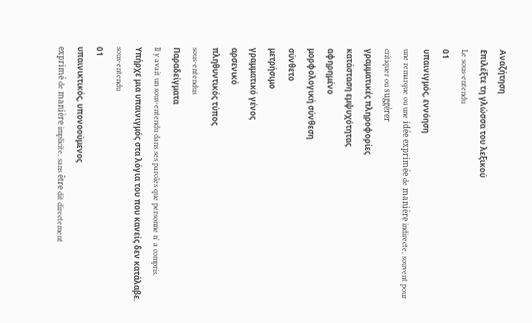Αναζήτηση
Επιλέξτε τη γλώσσα του λεξικού
Le sous-entendu
01
υπαινιγμός, εννόηση
une remarque ou une idée exprimée de manière indirecte, souvent pour critiquer ou suggérer
γραμματικές πληροφορίες
κατάσταση εμψυχότητας
αφηρημένο
μορφολογική σύνθεση
σύνθετο
μετρήσιμο
γραμματικό γένος
αρσενικό
πληθυντικός τύπος
sous-entendus
Παραδείγματα
Il y avait un sous-entendu dans ses paroles que personne n' a compris.
Υπήρχε μια υπαινιγμός στα λόγια του που κανείς δεν κατάλαβε.
sous-entendu
01
υπαινικτικός, υπονοούμενος
exprimé de manière implicite, sans être dit directement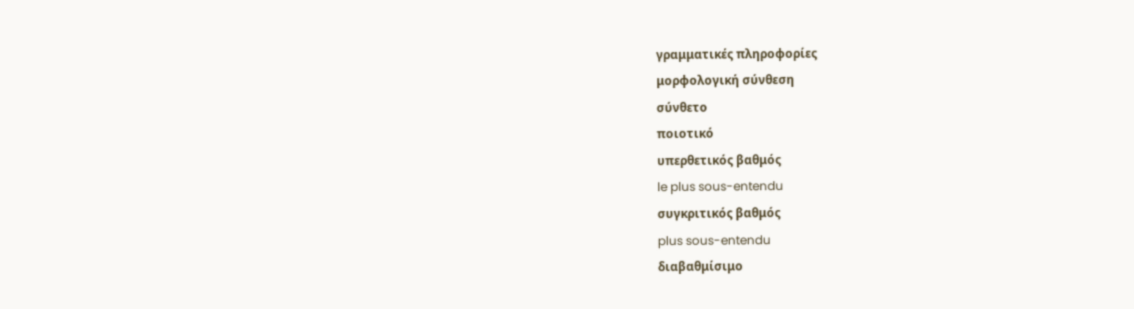γραμματικές πληροφορίες
μορφολογική σύνθεση
σύνθετο
ποιοτικό
υπερθετικός βαθμός
le plus sous-entendu
συγκριτικός βαθμός
plus sous-entendu
διαβαθμίσιμο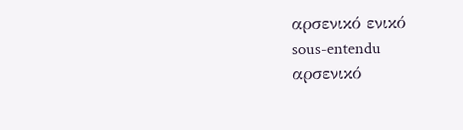αρσενικό ενικό
sous-entendu
αρσενικό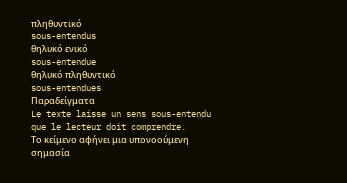πληθυντικό
sous-entendus
θηλυκό ενικό
sous-entendue
θηλυκό πληθυντικό
sous-entendues
Παραδείγματα
Le texte laisse un sens sous-entendu que le lecteur doit comprendre.
Το κείμενο αφήνει μια υπονοούμενη σημασία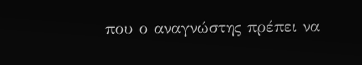που ο αναγνώστης πρέπει να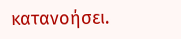κατανοήσει.